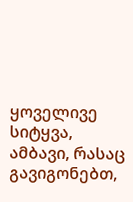ყოველივე სიტყვა, ამბავი, რასაც გავიგონებთ,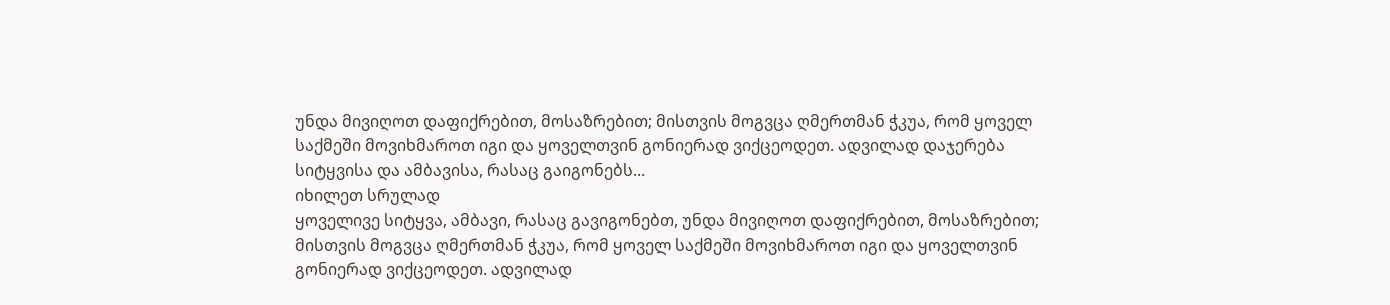უნდა მივიღოთ დაფიქრებით, მოსაზრებით; მისთვის მოგვცა ღმერთმან ჭკუა, რომ ყოველ საქმეში მოვიხმაროთ იგი და ყოველთვინ გონიერად ვიქცეოდეთ. ადვილად დაჯერება სიტყვისა და ამბავისა, რასაც გაიგონებს...
იხილეთ სრულად
ყოველივე სიტყვა, ამბავი, რასაც გავიგონებთ, უნდა მივიღოთ დაფიქრებით, მოსაზრებით; მისთვის მოგვცა ღმერთმან ჭკუა, რომ ყოველ საქმეში მოვიხმაროთ იგი და ყოველთვინ გონიერად ვიქცეოდეთ. ადვილად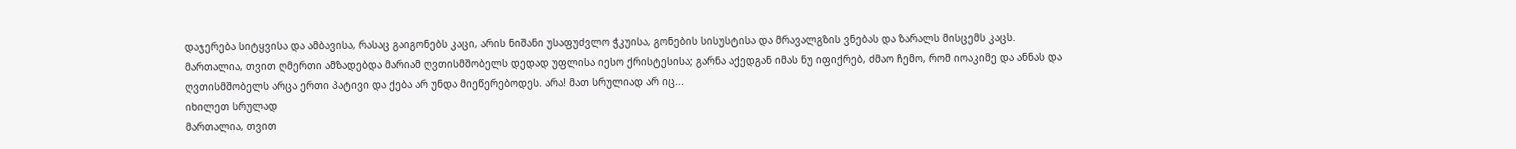დაჯერება სიტყვისა და ამბავისა, რასაც გაიგონებს კაცი, არის ნიშანი უსაფუძვლო ჭკუისა, გონების სისუსტისა და მრავალგზის ვნებას და ზარალს მისცემს კაცს.
მართალია, თვით ღმერთი ამზადებდა მარიამ ღვთისმშობელს დედად უფლისა იესო ქრისტესისა; გარნა აქედგან იმას ნუ იფიქრებ, ძმაო ჩემო, რომ იოაკიმე და ანნას და ღვთისმშობელს არცა ერთი პატივი და ქება არ უნდა მიეწერებოდეს. არა! მათ სრულიად არ იც...
იხილეთ სრულად
მართალია, თვით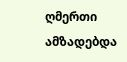ღმერთი ამზადებდა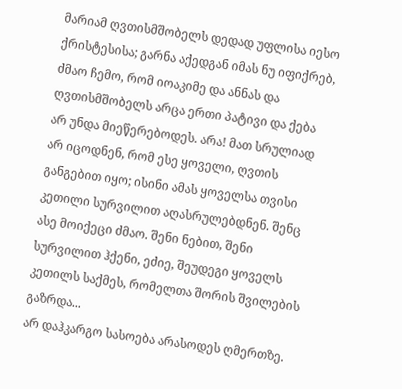მარიამ ღვთისმშობელს დედად უფლისა იესო ქრისტესისა; გარნა აქედგან იმას ნუ იფიქრებ, ძმაო ჩემო, რომ იოაკიმე და ანნას და ღვთისმშობელს არცა ერთი პატივი და ქება არ უნდა მიეწერებოდეს. არა! მათ სრულიად არ იცოდნენ, რომ ესე ყოველი, ღვთის განგებით იყო; ისინი ამას ყოველსა თვისი კეთილი სურვილით აღასრულებდნენ. შენც ასე მოიქეცი ძმაო. შენი ნებით, შენი სურვილით ჰქენი, ეძიე, შეუდეგი ყოველს კეთილს საქმეს, რომელთა შორის შვილების გაზრდა...
არ დაჰკარგო სასოება არასოდეს ღმერთზე.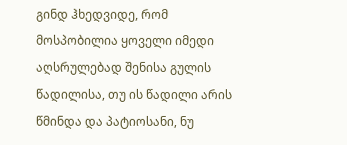გინდ ჰხედვიდე, რომ მოსპობილია ყოველი იმედი აღსრულებად შენისა გულის წადილისა, თუ ის წადილი არის წმინდა და პატიოსანი, ნუ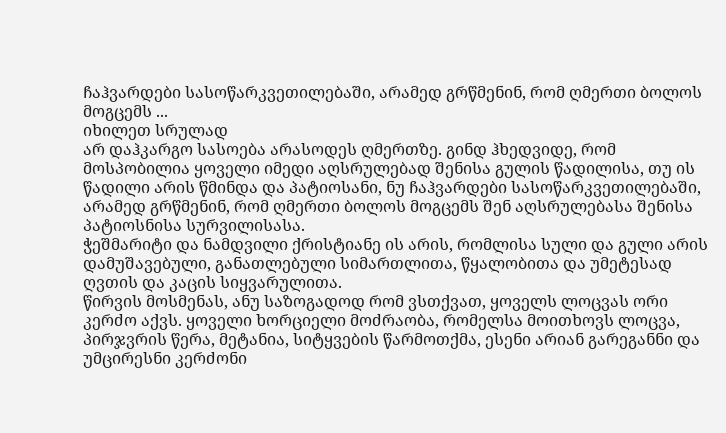ჩაჰვარდები სასოწარკვეთილებაში, არამედ გრწმენინ, რომ ღმერთი ბოლოს მოგცემს ...
იხილეთ სრულად
არ დაჰკარგო სასოება არასოდეს ღმერთზე. გინდ ჰხედვიდე, რომ მოსპობილია ყოველი იმედი აღსრულებად შენისა გულის წადილისა, თუ ის წადილი არის წმინდა და პატიოსანი, ნუ ჩაჰვარდები სასოწარკვეთილებაში, არამედ გრწმენინ, რომ ღმერთი ბოლოს მოგცემს შენ აღსრულებასა შენისა პატიოსნისა სურვილისასა.
ჭეშმარიტი და ნამდვილი ქრისტიანე ის არის, რომლისა სული და გული არის დამუშავებული, განათლებული სიმართლითა, წყალობითა და უმეტესად ღვთის და კაცის სიყვარულითა.
წირვის მოსმენას, ანუ საზოგადოდ რომ ვსთქვათ, ყოველს ლოცვას ორი კერძო აქვს. ყოველი ხორციელი მოძრაობა, რომელსა მოითხოვს ლოცვა, პირჯვრის წერა, მეტანია, სიტყვების წარმოთქმა, ესენი არიან გარეგანნი და უმცირესნი კერძონი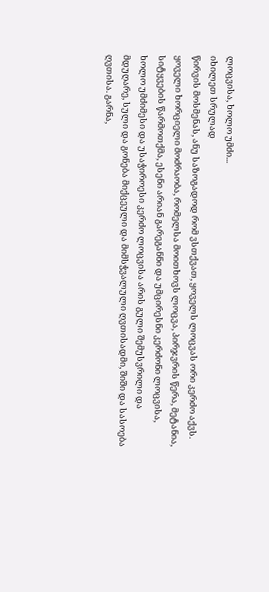ლოცვისა, ხოლო უმძი...
იხილეთ სრულად
წირვის მოსმენას, ანუ საზოგადოდ რომ ვსთქვათ, ყოველს ლოცვას ორი კერძო აქვს. ყოველი ხორციელი მოძრაობა, რომელსა მოითხოვს ლოცვა, პირჯვრის წერა, მეტანია, სიტყვების წარმოთქმა, ესენი არიან გარეგანნი და უმცირესნი კერძონი ლოცვისა, ხოლო უმძიმესი და უსაჭიროესი კერძო ლოცვისა არის გული შემუსვრილი და მდუღარე, სული და გონება მიქცეული და მიმსჭვალული ღვთისადმი, შიში და სასოება ღვთისა. გარნა,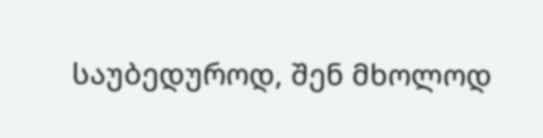საუბედუროდ, შენ მხოლოდ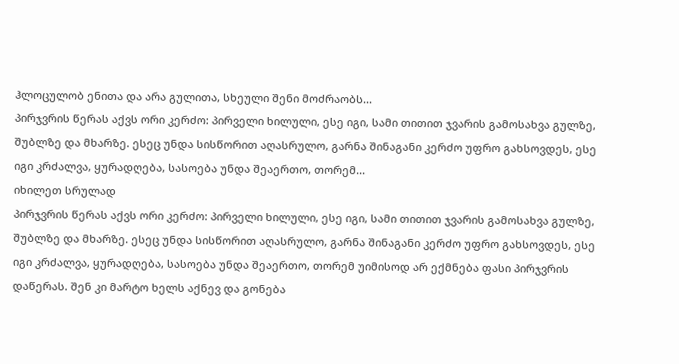ჰლოცულობ ენითა და არა გულითა, სხეული შენი მოძრაობს...
პირჯვრის წერას აქვს ორი კერძო: პირველი ხილული, ესე იგი, სამი თითით ჯვარის გამოსახვა გულზე, შუბლზე და მხარზე. ესეც უნდა სისწორით აღასრულო, გარნა შინაგანი კერძო უფრო გახსოვდეს, ესე იგი კრძალვა, ყურადღება, სასოება უნდა შეაერთო, თორემ...
იხილეთ სრულად
პირჯვრის წერას აქვს ორი კერძო: პირველი ხილული, ესე იგი, სამი თითით ჯვარის გამოსახვა გულზე, შუბლზე და მხარზე. ესეც უნდა სისწორით აღასრულო, გარნა შინაგანი კერძო უფრო გახსოვდეს, ესე იგი კრძალვა, ყურადღება, სასოება უნდა შეაერთო, თორემ უიმისოდ არ ექმნება ფასი პირჯვრის დაწერას. შენ კი მარტო ხელს აქნევ და გონება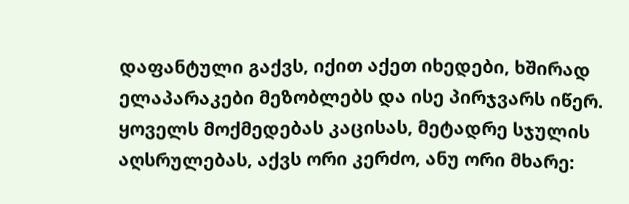დაფანტული გაქვს, იქით აქეთ იხედები, ხშირად ელაპარაკები მეზობლებს და ისე პირჯვარს იწერ.
ყოველს მოქმედებას კაცისას, მეტადრე სჯულის აღსრულებას, აქვს ორი კერძო, ანუ ორი მხარე: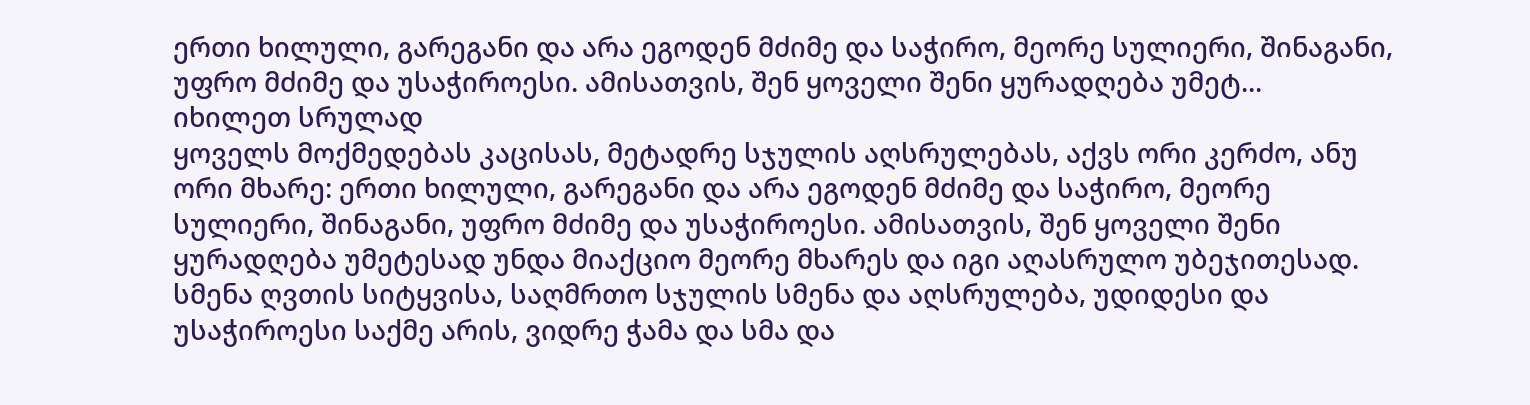ერთი ხილული, გარეგანი და არა ეგოდენ მძიმე და საჭირო, მეორე სულიერი, შინაგანი, უფრო მძიმე და უსაჭიროესი. ამისათვის, შენ ყოველი შენი ყურადღება უმეტ...
იხილეთ სრულად
ყოველს მოქმედებას კაცისას, მეტადრე სჯულის აღსრულებას, აქვს ორი კერძო, ანუ ორი მხარე: ერთი ხილული, გარეგანი და არა ეგოდენ მძიმე და საჭირო, მეორე სულიერი, შინაგანი, უფრო მძიმე და უსაჭიროესი. ამისათვის, შენ ყოველი შენი ყურადღება უმეტესად უნდა მიაქციო მეორე მხარეს და იგი აღასრულო უბეჯითესად.
სმენა ღვთის სიტყვისა, საღმრთო სჯულის სმენა და აღსრულება, უდიდესი და უსაჭიროესი საქმე არის, ვიდრე ჭამა და სმა და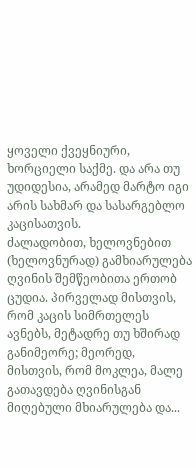ყოველი ქვეყნიური, ხორციელი საქმე. და არა თუ უდიდესია, არამედ მარტო იგი არის სახმარ და სასარგებლო კაცისათვის.
ძალადობით, ხელოვნებით (ხელოვნურად) გამხიარულება ღვინის შემწეობითა ერთობ ცუდია. პირველად მისთვის, რომ კაცის სიმრთელეს ავნებს, მეტადრე თუ ხშირად განიმეორე; მეორედ, მისთვის, რომ მოკლეა, მალე გათავდება ღვინისგან მიღებული მხიარულება და...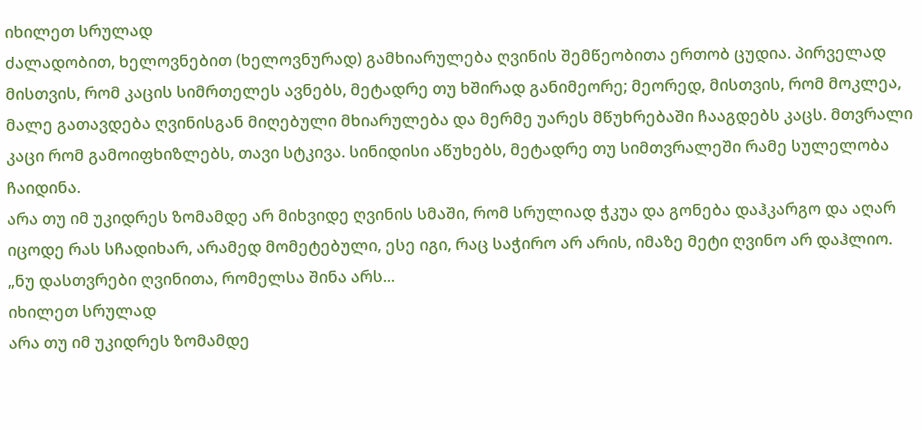იხილეთ სრულად
ძალადობით, ხელოვნებით (ხელოვნურად) გამხიარულება ღვინის შემწეობითა ერთობ ცუდია. პირველად მისთვის, რომ კაცის სიმრთელეს ავნებს, მეტადრე თუ ხშირად განიმეორე; მეორედ, მისთვის, რომ მოკლეა, მალე გათავდება ღვინისგან მიღებული მხიარულება და მერმე უარეს მწუხრებაში ჩააგდებს კაცს. მთვრალი კაცი რომ გამოიფხიზლებს, თავი სტკივა. სინიდისი აწუხებს, მეტადრე თუ სიმთვრალეში რამე სულელობა ჩაიდინა.
არა თუ იმ უკიდრეს ზომამდე არ მიხვიდე ღვინის სმაში, რომ სრულიად ჭკუა და გონება დაჰკარგო და აღარ იცოდე რას სჩადიხარ, არამედ მომეტებული, ესე იგი, რაც საჭირო არ არის, იმაზე მეტი ღვინო არ დაჰლიო. „ნუ დასთვრები ღვინითა, რომელსა შინა არს...
იხილეთ სრულად
არა თუ იმ უკიდრეს ზომამდე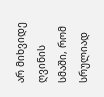არ მიხვიდე ღვინის სმაში, რომ სრულიად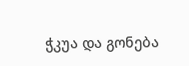ჭკუა და გონება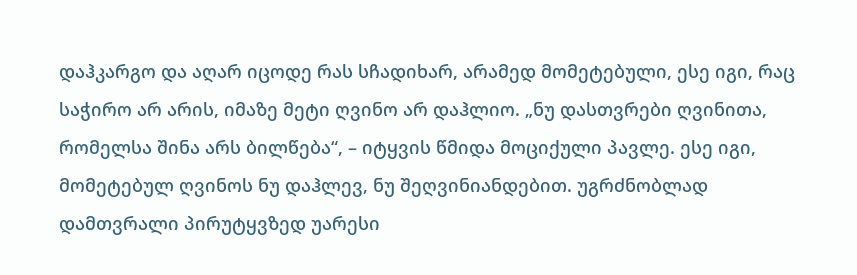დაჰკარგო და აღარ იცოდე რას სჩადიხარ, არამედ მომეტებული, ესე იგი, რაც საჭირო არ არის, იმაზე მეტი ღვინო არ დაჰლიო. „ნუ დასთვრები ღვინითა, რომელსა შინა არს ბილწება“, – იტყვის წმიდა მოციქული პავლე. ესე იგი, მომეტებულ ღვინოს ნუ დაჰლევ, ნუ შეღვინიანდებით. უგრძნობლად დამთვრალი პირუტყვზედ უარესი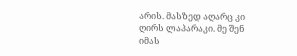არის. მასზედ აღარც კი ღირს ლაპარაკი. მე შენ იმას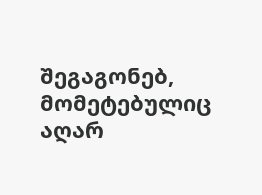შეგაგონებ, მომეტებულიც აღარ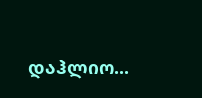დაჰლიო...